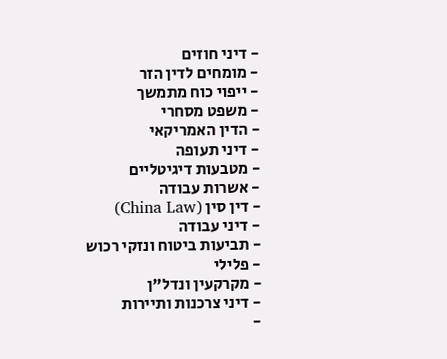- דיני חוזים
- מומחים לדין הזר
- ייפוי כוח מתמשך
- משפט מסחרי
- הדין האמריקאי
- דיני תעופה
- מטבעות דיגיטליים
- אשרות עבודה
- דין סין (China Law)
- דיני עבודה
- תביעות ביטוח ונזקי רכוש
- פלילי
- מקרקעין ונדל"ן
- דיני צרכנות ותיירות
-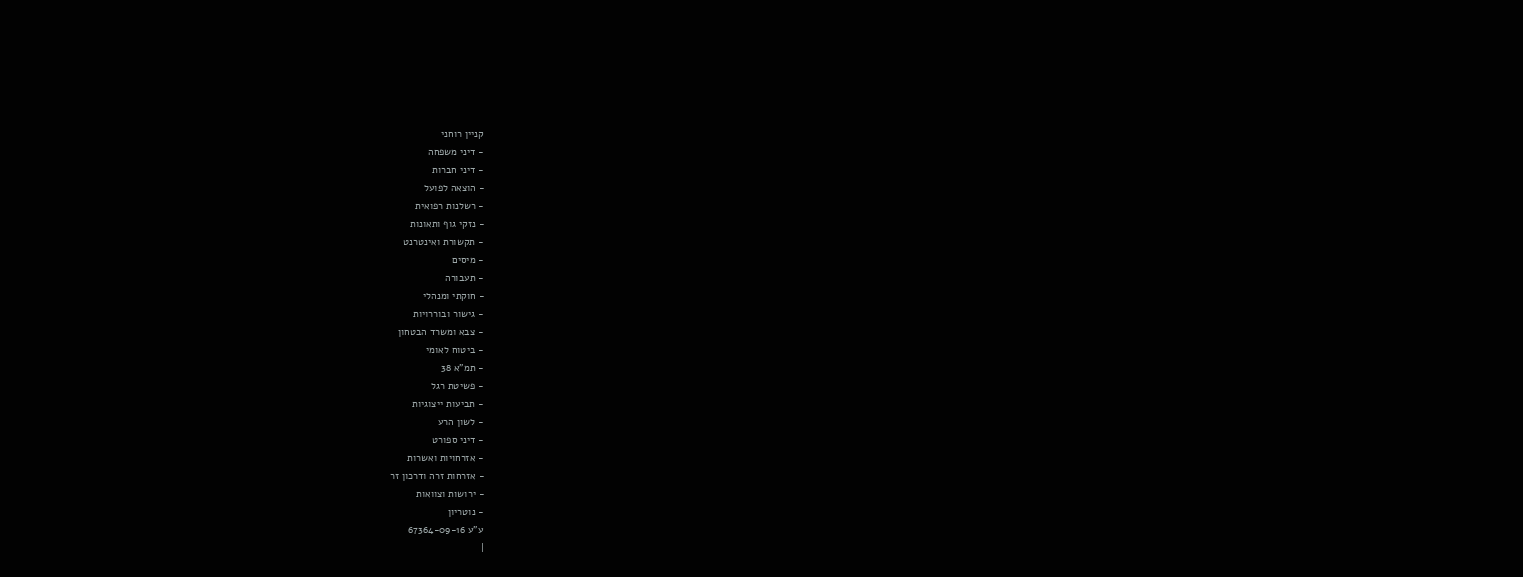קניין רוחני
- דיני משפחה
- דיני חברות
- הוצאה לפועל
- רשלנות רפואית
- נזקי גוף ותאונות
- תקשורת ואינטרנט
- מיסים
- תעבורה
- חוקתי ומנהלי
- גישור ובוררויות
- צבא ומשרד הבטחון
- ביטוח לאומי
- תמ"א 38
- פשיטת רגל
- תביעות ייצוגיות
- לשון הרע
- דיני ספורט
- אזרחויות ואשרות
- אזרחות זרה ודרכון זר
- ירושות וצוואות
- נוטריון
ע"ע 67364-09-16
|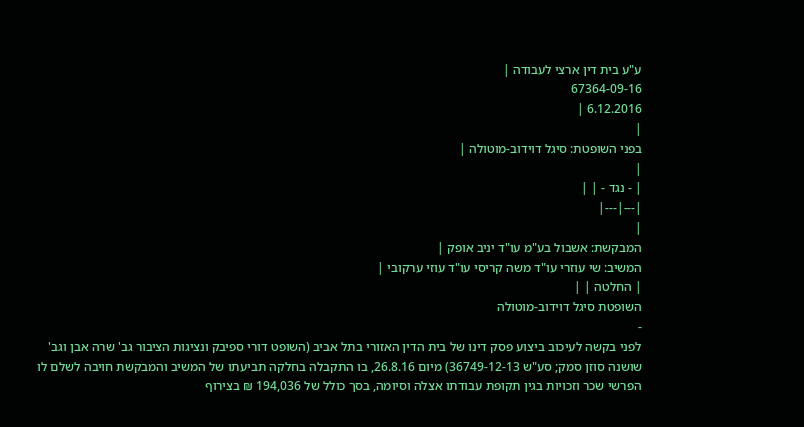ע"ע בית דין ארצי לעבודה |
67364-09-16
6.12.2016 |
|
בפני השופטת: סיגל דוידוב-מוטולה |
|
| - נגד - | |
|---|---|
|
המבקשת: אשבול בע"מ עו"ד יניב אופק |
המשיב: שי עוזרי עו"ד משה קריסי עו"ד עוזי ערקובי |
| החלטה | |
השופטת סיגל דוידוב-מוטולה
-
לפני בקשה לעיכוב ביצוע פסק דינו של בית הדין האזורי בתל אביב (השופט דורי ספיבק ונציגות הציבור גב' שרה אבן וגב' שושנה סוזן סמק; סע"ש 36749-12-13) מיום 26.8.16, בו התקבלה בחלקה תביעתו של המשיב והמבקשת חויבה לשלם לו הפרשי שכר וזכויות בגין תקופת עבודתו אצלה וסיומה, בסך כולל של 194,036 ₪ בצירוף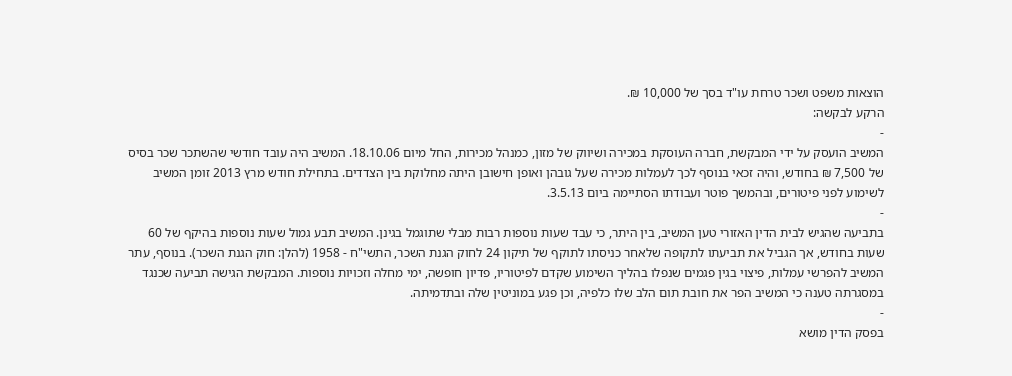הוצאות משפט ושכר טרחת עו"ד בסך של 10,000 ₪.
הרקע לבקשה:
-
המשיב הועסק על ידי המבקשת, חברה העוסקת במכירה ושיווק של מזון, כמנהל מכירות, החל מיום 18.10.06. המשיב היה עובד חודשי שהשתכר שכר בסיס של 7,500 ₪ בחודש, והיה זכאי בנוסף לכך לעמלות מכירה שעל גובהן ואופן חישובן היתה מחלוקת בין הצדדים. בתחילת חודש מרץ 2013 זומן המשיב לשימוע לפני פיטורים, ובהמשך פוטר ועבודתו הסתיימה ביום 3.5.13.
-
בתביעה שהגיש לבית הדין האזורי טען המשיב, בין היתר, כי עבד שעות נוספות רבות מבלי שתוגמל בגינן. המשיב תבע גמול שעות נוספות בהיקף של 60 שעות בחודש, אך הגביל את תביעתו לתקופה שלאחר כניסתו לתוקף של תיקון 24 לחוק הגנת השכר, התשי"ח - 1958 (להלן: חוק הגנת השכר). בנוסף, עתר המשיב להפרשי עמלות, פיצוי בגין פגמים שנפלו בהליך השימוע שקדם לפיטוריו, פדיון חופשה, ימי מחלה וזכויות נוספות. המבקשת הגישה תביעה שכנגד במסגרתה טענה כי המשיב הפר את חובת תום הלב שלו כלפיה, וכן פגע במוניטין שלה ובתדמיתה.
-
בפסק הדין מושא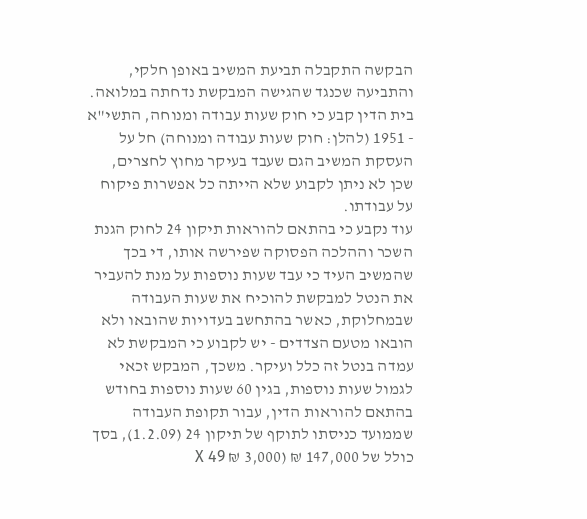הבקשה התקבלה תביעת המשיב באופן חלקי, והתביעה שכנגד שהגישה המבקשת נדחתה במלואה. בית הדין קבע כי חוק שעות עבודה ומנוחה, התשי"א - 1951 (להלן: חוק שעות עבודה ומנוחה) חל על העסקת המשיב הגם שעבד בעיקר מחוץ לחצרים, שכן לא ניתן לקבוע שלא הייתה כל אפשרות פיקוח על עבודתו.
עוד נקבע כי בהתאם להוראות תיקון 24 לחוק הגנת השכר וההלכה הפסוקה שפירשה אותו, די בכך שהמשיב העיד כי עבד שעות נוספות על מנת להעביר את הנטל למבקשת להוכיח את שעות העבודה שבמחלוקת, כאשר בהתחשב בעדויות שהובאו ולא הובאו מטעם הצדדים - יש לקבוע כי המבקשת לא עמדה בנטל זה כלל ועיקר. משכך, המבקש זכאי לגמול שעות נוספות, בגין 60 שעות נוספות בחודש בהתאם להוראות הדין, עבור תקופת העבודה שממועד כניסתו לתוקף של תיקון 24 (1.2.09), בסך כולל של 147,000 ₪ (3,000 ₪ X 49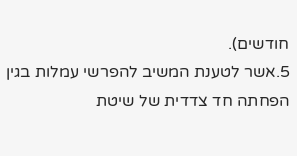חודשים).
5.אשר לטענת המשיב להפרשי עמלות בגין הפחתה חד צדדית של שיטת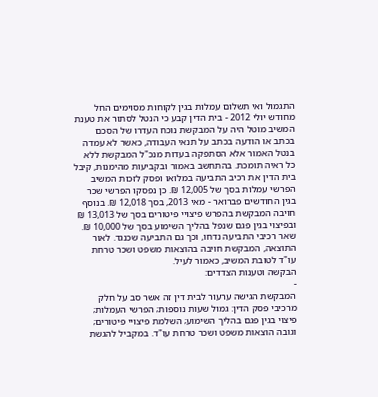התגמול ואי תשלום עמלות בגין לקוחות מסוימים החל מחודש יולי 2012 - בית הדין קבע כי הנטל לסתור את טענת המשיב מוטל היה על המבקשת נוכח העדרו של הסכם בכתב או הודעה בכתב על תנאי העבודה, כאשר לא עמדה בנטל האמור אלא הסתפקה בעדות מנכ"ל המבקשת ללא כל ראיה תומכת. בהתחשב באמור ובקביעות מהימנות, קיבל בית הדין את רכיב התביעה במלואו ופסק לזכות המשיב הפרשי עמלות בסך של 12,005 ₪. כן נפסקו הפרשי שכר בגין החודשים פברואר - מאי 2013, בסך 12,018 ₪. בנוסף חויבה המבקשת בהפרש פיצויי פיטורים בסך של 13,013 ₪ ובפיצוי בגין פגם שנפל בהליך השימוע בסך של 10,000 ₪. שאר רכיבי התביעה נדחו, וכך גם התביעה שכנגד. לאור התוצאה, המבקשת חויבה בהוצאות משפט ושכר טרחת עו"ד לטובת המשיב, כאמור לעיל.
הבקשה וטענות הצדדים:
-
המבקשת הגישה ערעור לבית דין זה אשר סב על חלק מרכיבי פסק הדין: גמול שעות נוספות; הפרשי העמלות; פיצוי בגין פגם בהליך השימוע; השלמת פיצויי פיטורים; וגובה הוצאות משפט ושכר טרחת עו"ד. במקביל להגשת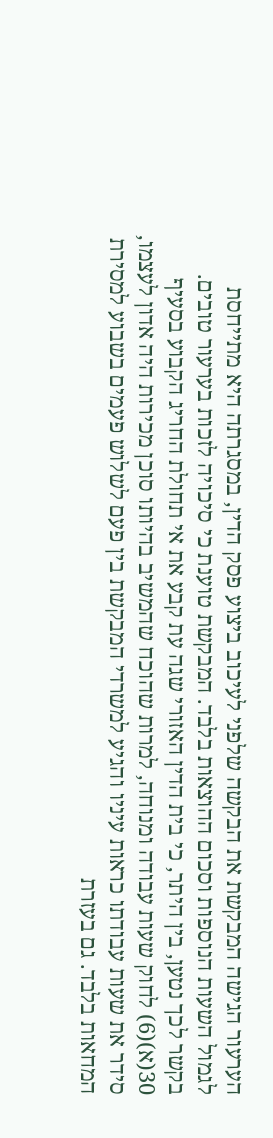הערעור הגישה המבקשת את הבקשה שלפני לעיכוב ביצוע פסק הדין, במסגרתה היא מתייחסת לגמול השעות הנוספות וסכום ההוצאות בלבד. המבקשת טוענת כי סיכויה לזכות בערעור טובים. בקשר לכך נטען, בין היתר, כי בית הדין האזורי שגה עת קבע את אי תחולת החריג הקבוע בסעיף 30(א)(6) לחוק שעות עבודה ומנוחה, למרות שהוכח שהמשיב בהיותו סוכן מכירות היה אדון לעצמו, סידר את שעות עבודתו כראות עיניו והגיע למשרדי המבקשת בין פעם לשלוש פעמים בשבוע למסירת המחאות בלבד. גם בעזרת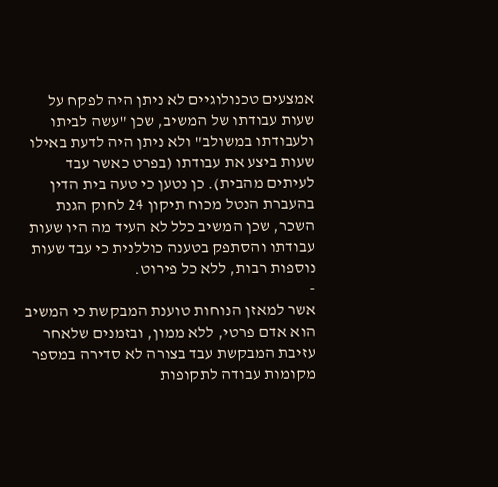אמצעים טכנולוגיים לא ניתן היה לפקח על שעות עבודתו של המשיב, שכן "עשה לביתו ולעבודתו במשולב" ולא ניתן היה לדעת באילו שעות ביצע את עבודתו (בפרט כאשר עבד לעיתים מהבית). כן נטען כי טעה בית הדין בהעברת הנטל מכוח תיקון 24 לחוק הגנת השכר, שכן המשיב כלל לא העיד מה היו שעות עבודתו והסתפק בטענה כוללנית כי עבד שעות נוספות רבות, ללא כל פירוט.
-
אשר למאזן הנוחות טוענת המבקשת כי המשיב הוא אדם פרטי, ללא ממון, ובזמנים שלאחר עזיבת המבקשת עבד בצורה לא סדירה במספר מקומות עבודה לתקופות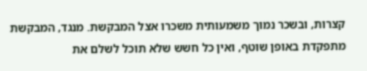קצרות, ובשכר נמוך משמעותית משכרו אצל המבקשת. מנגד, המבקשת מתפקדת באופן שוטף, ואין כל חשש שלא תוכל לשלם את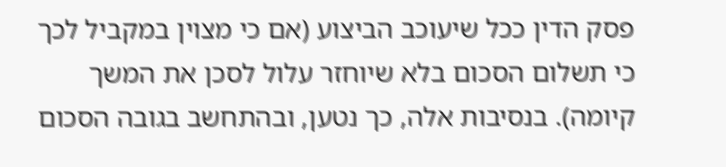פסק הדין ככל שיעוכב הביצוע (אם כי מצוין במקביל לכך כי תשלום הסכום בלא שיוחזר עלול לסכן את המשך קיומה). בנסיבות אלה, כך נטען, ובהתחשב בגובה הסכום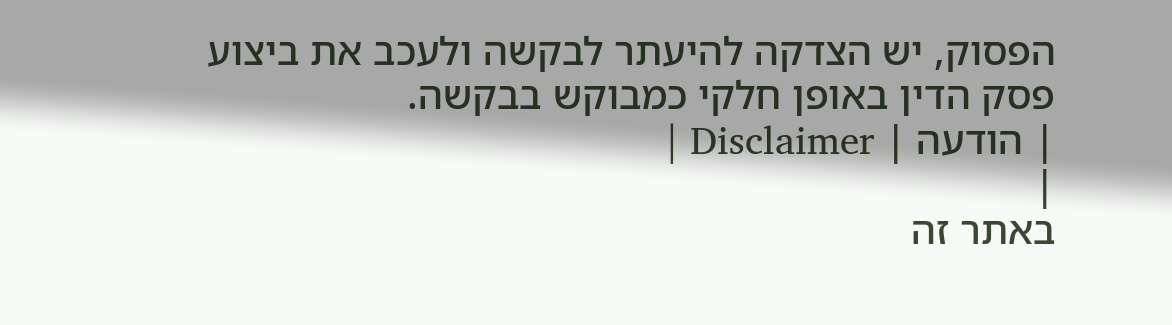הפסוק, יש הצדקה להיעתר לבקשה ולעכב את ביצוע פסק הדין באופן חלקי כמבוקש בבקשה.
| הודעה | Disclaimer |
|
באתר זה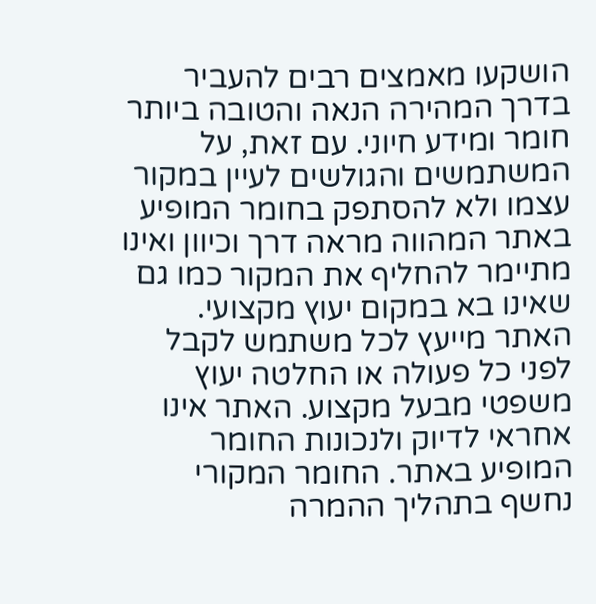הושקעו מאמצים רבים להעביר בדרך המהירה הנאה והטובה ביותר חומר ומידע חיוני. עם זאת, על המשתמשים והגולשים לעיין במקור עצמו ולא להסתפק בחומר המופיע באתר המהווה מראה דרך וכיוון ואינו מתיימר להחליף את המקור כמו גם שאינו בא במקום יעוץ מקצועי. האתר מייעץ לכל משתמש לקבל לפני כל פעולה או החלטה יעוץ משפטי מבעל מקצוע. האתר אינו אחראי לדיוק ולנכונות החומר המופיע באתר. החומר המקורי נחשף בתהליך ההמרה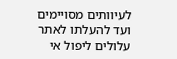לעיוותים מסויימים ועד להעלתו לאתר עלולים ליפול אי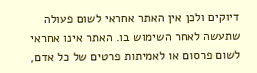דיוקים ולכן אין האתר אחראי לשום פעולה שתעשה לאחר השימוש בו. האתר אינו אחראי לשום פרסום או לאמיתות פרטים של כל אדם,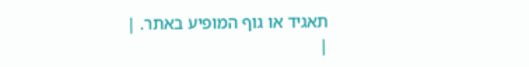תאגיד או גוף המופיע באתר. |
|